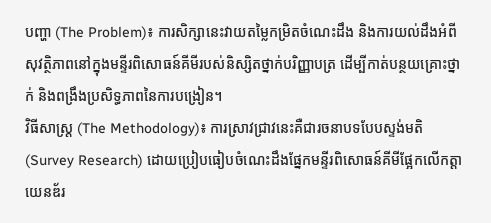បញ្ហា (The Problem)៖ ការសិក្សានេះវាយតម្លៃកម្រិតចំណេះដឹង និងការយល់ដឹងអំពីសុវត្ថិភាពនៅក្នុងមន្ទីរពិសោធន៍គីមីរបស់និស្សិតថ្នាក់បរិញ្ញាបត្រ ដើម្បីកាត់បន្ថយគ្រោះថ្នាក់ និងពង្រឹងប្រសិទ្ធភាពនៃការបង្រៀន។
វិធីសាស្ត្រ (The Methodology)៖ ការស្រាវជ្រាវនេះគឺជារចនាបទបែបស្ទង់មតិ (Survey Research) ដោយប្រៀបធៀបចំណេះដឹងផ្នែកមន្ទីរពិសោធន៍គីមីផ្អែកលើកត្តាយេនឌ័រ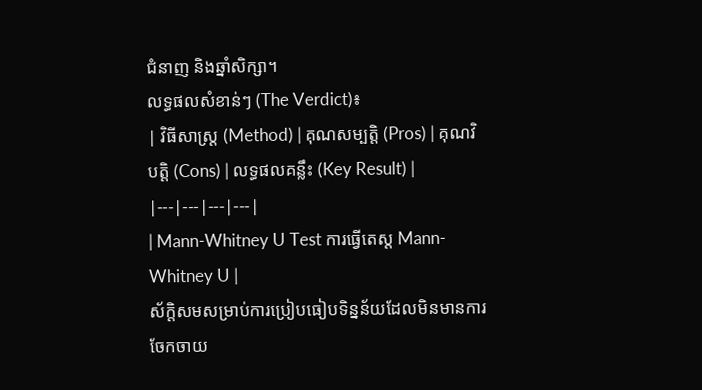ជំនាញ និងឆ្នាំសិក្សា។
លទ្ធផលសំខាន់ៗ (The Verdict)៖
| វិធីសាស្ត្រ (Method) | គុណសម្បត្តិ (Pros) | គុណវិបត្តិ (Cons) | លទ្ធផលគន្លឹះ (Key Result) |
|---|---|---|---|
| Mann-Whitney U Test ការធ្វើតេស្ត Mann-Whitney U |
ស័ក្តិសមសម្រាប់ការប្រៀបធៀបទិន្នន័យដែលមិនមានការចែកចាយ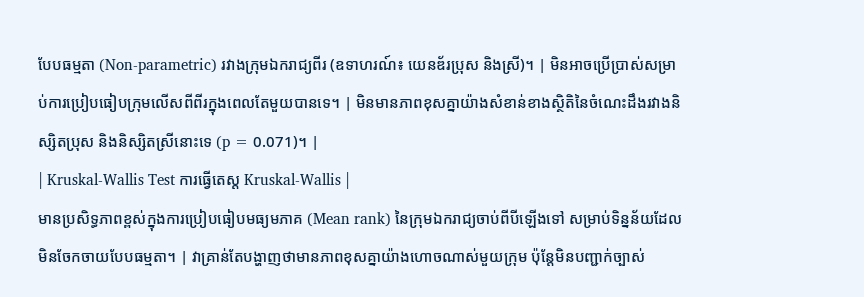បែបធម្មតា (Non-parametric) រវាងក្រុមឯករាជ្យពីរ (ឧទាហរណ៍៖ យេនឌ័រប្រុស និងស្រី)។ | មិនអាចប្រើប្រាស់សម្រាប់ការប្រៀបធៀបក្រុមលើសពីពីរក្នុងពេលតែមួយបានទេ។ | មិនមានភាពខុសគ្នាយ៉ាងសំខាន់ខាងស្ថិតិនៃចំណេះដឹងរវាងនិស្សិតប្រុស និងនិស្សិតស្រីនោះទេ (p = 0.071)។ |
| Kruskal-Wallis Test ការធ្វើតេស្ត Kruskal-Wallis |
មានប្រសិទ្ធភាពខ្ពស់ក្នុងការប្រៀបធៀបមធ្យមភាគ (Mean rank) នៃក្រុមឯករាជ្យចាប់ពីបីឡើងទៅ សម្រាប់ទិន្នន័យដែលមិនចែកចាយបែបធម្មតា។ | វាគ្រាន់តែបង្ហាញថាមានភាពខុសគ្នាយ៉ាងហោចណាស់មួយក្រុម ប៉ុន្តែមិនបញ្ជាក់ច្បាស់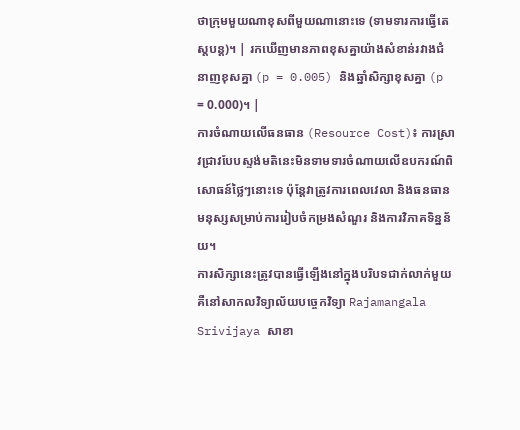ថាក្រុមមួយណាខុសពីមួយណានោះទេ (ទាមទារការធ្វើតេស្តបន្ត)។ | រកឃើញមានភាពខុសគ្នាយ៉ាងសំខាន់រវាងជំនាញខុសគ្នា (p = 0.005) និងឆ្នាំសិក្សាខុសគ្នា (p = 0.000)។ |
ការចំណាយលើធនធាន (Resource Cost)៖ ការស្រាវជ្រាវបែបស្ទង់មតិនេះមិនទាមទារចំណាយលើឧបករណ៍ពិសោធន៍ថ្លៃៗនោះទេ ប៉ុន្តែវាត្រូវការពេលវេលា និងធនធានមនុស្សសម្រាប់ការរៀបចំកម្រងសំណួរ និងការវិភាគទិន្នន័យ។
ការសិក្សានេះត្រូវបានធ្វើឡើងនៅក្នុងបរិបទជាក់លាក់មួយគឺនៅសាកលវិទ្យាល័យបច្ចេកវិទ្យា Rajamangala Srivijaya សាខា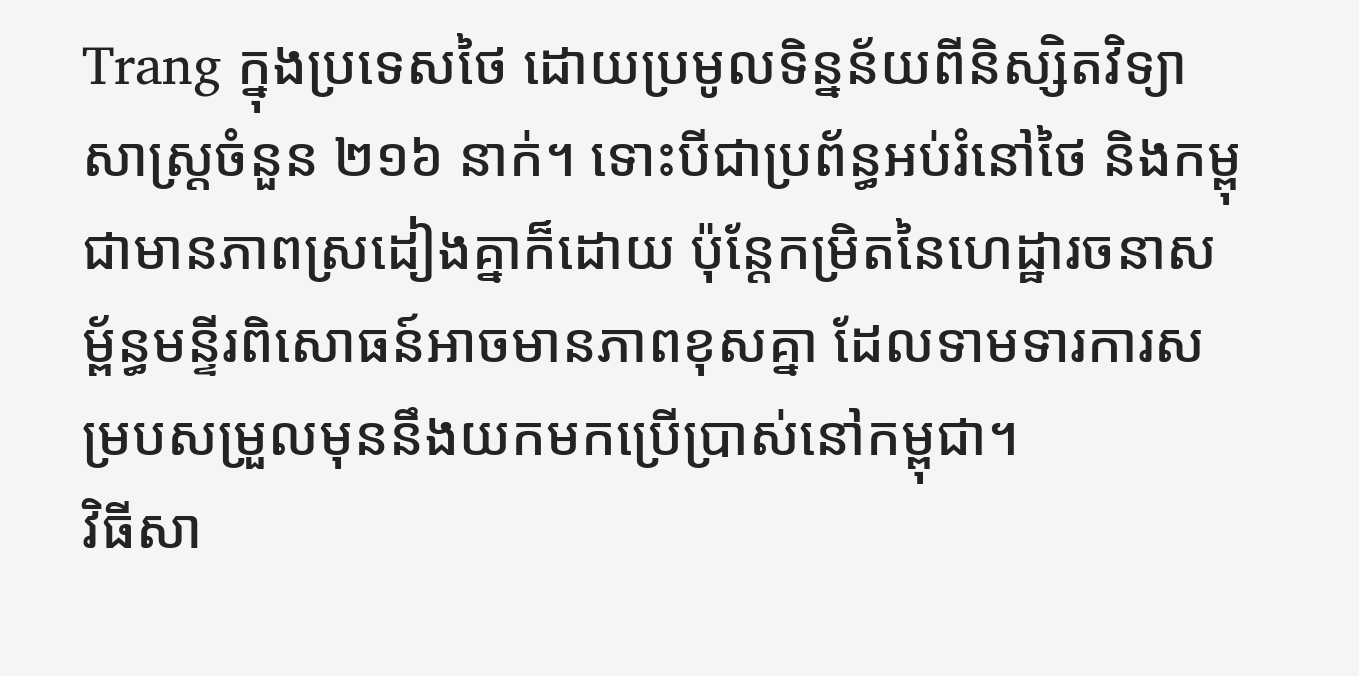Trang ក្នុងប្រទេសថៃ ដោយប្រមូលទិន្នន័យពីនិស្សិតវិទ្យាសាស្ត្រចំនួន ២១៦ នាក់។ ទោះបីជាប្រព័ន្ធអប់រំនៅថៃ និងកម្ពុជាមានភាពស្រដៀងគ្នាក៏ដោយ ប៉ុន្តែកម្រិតនៃហេដ្ឋារចនាសម្ព័ន្ធមន្ទីរពិសោធន៍អាចមានភាពខុសគ្នា ដែលទាមទារការសម្របសម្រួលមុននឹងយកមកប្រើប្រាស់នៅកម្ពុជា។
វិធីសា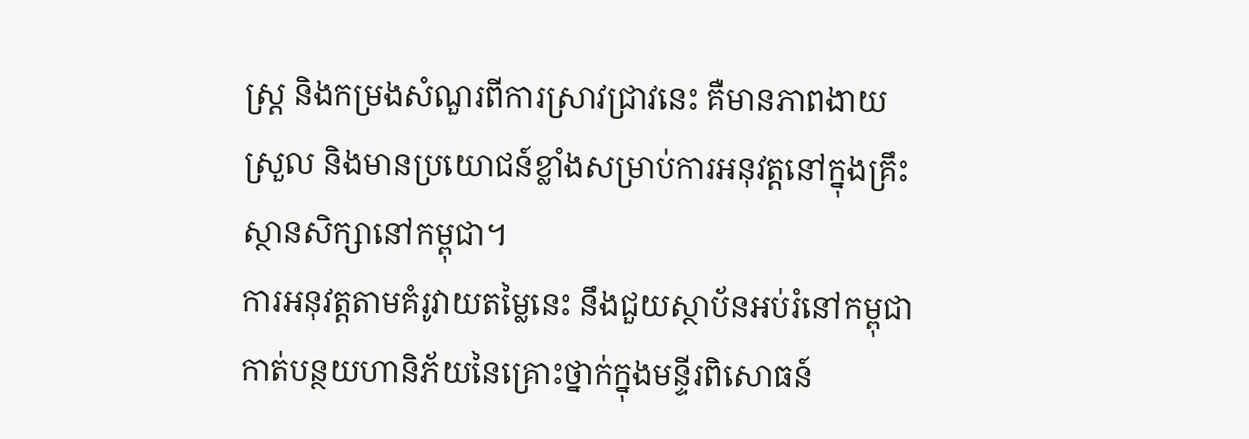ស្ត្រ និងកម្រងសំណួរពីការស្រាវជ្រាវនេះ គឺមានភាពងាយស្រួល និងមានប្រយោជន៍ខ្លាំងសម្រាប់ការអនុវត្តនៅក្នុងគ្រឹះស្ថានសិក្សានៅកម្ពុជា។
ការអនុវត្តតាមគំរូវាយតម្លៃនេះ នឹងជួយស្ថាប័នអប់រំនៅកម្ពុជាកាត់បន្ថយហានិភ័យនៃគ្រោះថ្នាក់ក្នុងមន្ទីរពិសោធន៍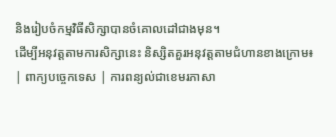និងរៀបចំកម្មវិធីសិក្សាបានចំគោលដៅជាងមុន។
ដើម្បីអនុវត្តតាមការសិក្សានេះ និស្សិតគួរអនុវត្តតាមជំហានខាងក្រោម៖
| ពាក្យបច្ចេកទេស | ការពន្យល់ជាខេមរភាសា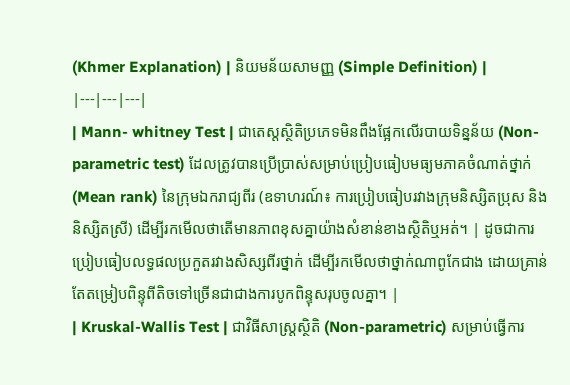(Khmer Explanation) | និយមន័យសាមញ្ញ (Simple Definition) |
|---|---|---|
| Mann- whitney Test | ជាតេស្តស្ថិតិប្រភេទមិនពឹងផ្អែកលើរបាយទិន្នន័យ (Non-parametric test) ដែលត្រូវបានប្រើប្រាស់សម្រាប់ប្រៀបធៀបមធ្យមភាគចំណាត់ថ្នាក់ (Mean rank) នៃក្រុមឯករាជ្យពីរ (ឧទាហរណ៍៖ ការប្រៀបធៀបរវាងក្រុមនិស្សិតប្រុស និងនិស្សិតស្រី) ដើម្បីរកមើលថាតើមានភាពខុសគ្នាយ៉ាងសំខាន់ខាងស្ថិតិឬអត់។ | ដូចជាការប្រៀបធៀបលទ្ធផលប្រកួតរវាងសិស្សពីរថ្នាក់ ដើម្បីរកមើលថាថ្នាក់ណាពូកែជាង ដោយគ្រាន់តែតម្រៀបពិន្ទុពីតិចទៅច្រើនជាជាងការបូកពិន្ទុសរុបចូលគ្នា។ |
| Kruskal-Wallis Test | ជាវិធីសាស្ត្រស្ថិតិ (Non-parametric) សម្រាប់ធ្វើការ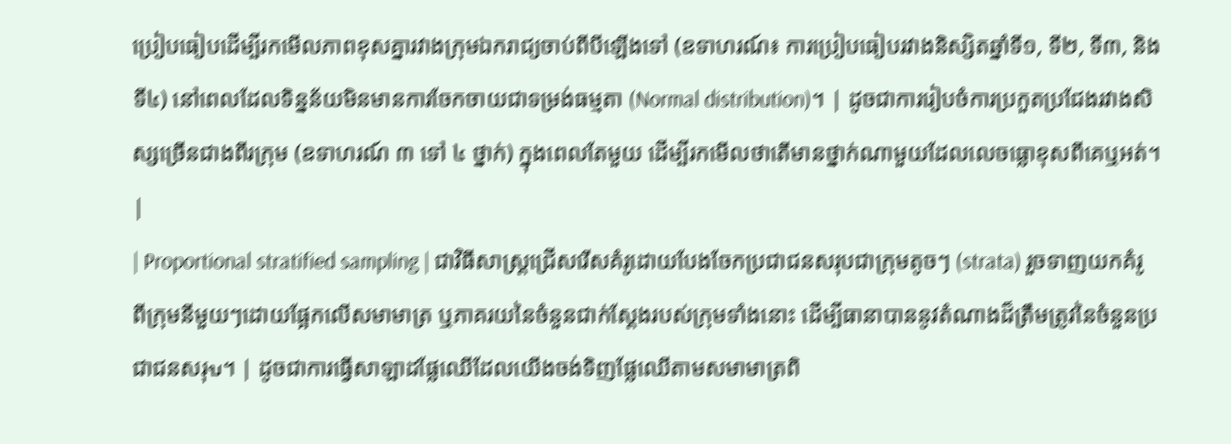ប្រៀបធៀបដើម្បីរកមើលភាពខុសគ្នារវាងក្រុមឯករាជ្យចាប់ពីបីឡើងទៅ (ឧទាហរណ៍៖ ការប្រៀបធៀបរវាងនិស្សិតឆ្នាំទី១, ទី២, ទី៣, និងទី៤) នៅពេលដែលទិន្នន័យមិនមានការចែកចាយជាទម្រង់ធម្មតា (Normal distribution)។ | ដូចជាការរៀបចំការប្រកួតប្រជែងរវាងសិស្សច្រើនជាងពីរក្រុម (ឧទាហរណ៍ ៣ ទៅ ៤ ថ្នាក់) ក្នុងពេលតែមួយ ដើម្បីរកមើលថាតើមានថ្នាក់ណាមួយដែលលេចធ្លោខុសពីគេឬអត់។ |
| Proportional stratified sampling | ជាវិធីសាស្ត្រជ្រើសរើសគំរូដោយបែងចែកប្រជាជនសរុបជាក្រុមតូចៗ (strata) រួចទាញយកគំរូពីក្រុមនីមួយៗដោយផ្អែកលើសមាមាត្រ ឬភាគរយនៃចំនួនជាក់ស្តែងរបស់ក្រុមទាំងនោះ ដើម្បីធានាបាននូវតំណាងដ៏ត្រឹមត្រូវនៃចំនួនប្រជាជនសរុบ។ | ដូចជាការធ្វើសាឡាដផ្លែឈើដែលយើងចង់ទិញផ្លែឈើតាមសមាមាត្រពិ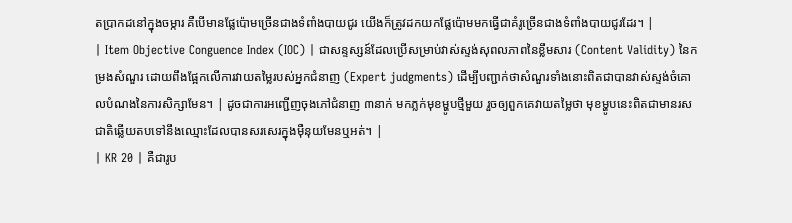តប្រាកដនៅក្នុងចម្ការ គឺបើមានផ្លែប៉ោមច្រើនជាងទំពាំងបាយជូរ យើងក៏ត្រូវដកយកផ្លែប៉ោមមកធ្វើជាគំរូច្រើនជាងទំពាំងបាយជូរដែរ។ |
| Item Objective Conguence Index (IOC) | ជាសន្ទស្សន៍ដែលប្រើសម្រាប់វាស់ស្ទង់សុពលភាពនៃខ្លឹមសារ (Content Validity) នៃកម្រងសំណួរ ដោយពឹងផ្អែកលើការវាយតម្លៃរបស់អ្នកជំនាញ (Expert judgments) ដើម្បីបញ្ជាក់ថាសំណួរទាំងនោះពិតជាបានវាស់ស្ទង់ចំគោលបំណងនៃការសិក្សាមែន។ | ដូចជាការអញ្ជើញចុងភៅជំនាញ ៣នាក់ មកភ្លក់មុខម្ហូបថ្មីមួយ រួចឲ្យពួកគេវាយតម្លៃថា មុខម្ហូបនេះពិតជាមានរសជាតិឆ្លើយតបទៅនឹងឈ្មោះដែលបានសរសេរក្នុងម៉ឺនុយមែនឬអត់។ |
| KR 20 | គឺជារូប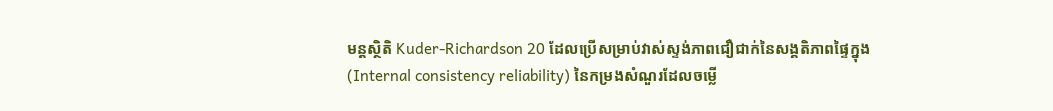មន្តស្ថិតិ Kuder-Richardson 20 ដែលប្រើសម្រាប់វាស់ស្ទង់ភាពជឿជាក់នៃសង្គតិភាពផ្ទៃក្នុង (Internal consistency reliability) នៃកម្រងសំណួរដែលចម្លើ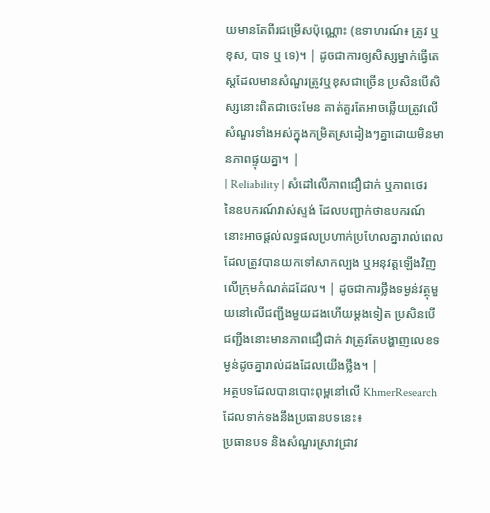យមានតែពីរជម្រើសប៉ុណ្ណោះ (ឧទាហរណ៍៖ ត្រូវ ឬ ខុស, បាទ ឬ ទេ)។ | ដូចជាការឲ្យសិស្សម្នាក់ធ្វើតេស្តដែលមានសំណួរត្រូវឬខុសជាច្រើន ប្រសិនបើសិស្សនោះពិតជាចេះមែន គាត់គួរតែអាចឆ្លើយត្រូវលើសំណួរទាំងអស់ក្នុងកម្រិតស្រដៀងៗគ្នាដោយមិនមានភាពផ្ទុយគ្នា។ |
| Reliability | សំដៅលើភាពជឿជាក់ ឬភាពថេរនៃឧបករណ៍វាស់ស្ទង់ ដែលបញ្ជាក់ថាឧបករណ៍នោះអាចផ្តល់លទ្ធផលប្រហាក់ប្រហែលគ្នារាល់ពេលដែលត្រូវបានយកទៅសាកល្បង ឬអនុវត្តឡើងវិញលើក្រុមកំណត់ដដែល។ | ដូចជាការថ្លឹងទម្ងន់វត្ថុមួយនៅលើជញ្ជីងមួយដងហើយម្តងទៀត ប្រសិនបើជញ្ជីងនោះមានភាពជឿជាក់ វាត្រូវតែបង្ហាញលេខទម្ងន់ដូចគ្នារាល់ដងដែលយើងថ្លឹង។ |
អត្ថបទដែលបានបោះពុម្ពនៅលើ KhmerResearch ដែលទាក់ទងនឹងប្រធានបទនេះ៖
ប្រធានបទ និងសំណួរស្រាវជ្រាវ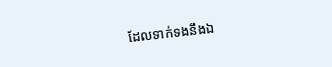ដែលទាក់ទងនឹងឯ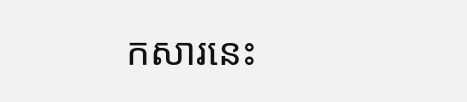កសារនេះ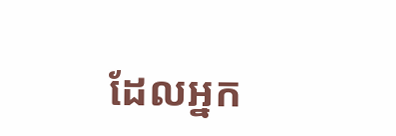ដែលអ្នក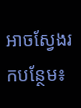អាចស្វែងរកបន្ថែម៖